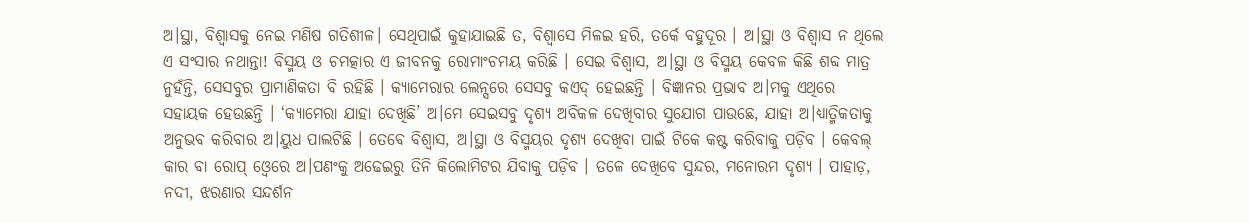ଅ।ସ୍ଥା, ବିଶ୍ବାସକୁ ନେଇ ମଣିଷ ଗତିଶୀଳ। ସେଥିପାଇଁ କୁହାଯାଇଛି ତ, ବିଶ୍ବାସେ ମିଳଇ ହରି, ତର୍କେ ବହୁଦୂର । ଅ।ସ୍ଥା ଓ ବିଶ୍ବାସ ନ ଥିଲେ ଏ ସଂସାର ନଥାନ୍ତା! ବିସ୍ମୟ ଓ ଚମତ୍କାର ଏ ଜୀବନକୁ ରୋମାଂଚମୟ କରିଛି । ସେଇ ବିଶ୍ବାସ, ଅ।ସ୍ଥା ଓ ବିସ୍ମୟ କେବଳ କିଛି ଶବ୍ଦ ମାତ୍ର ନୁହଁନ୍ତି, ସେସବୁର ପ୍ରାମାଣିକତା ବି ରହିଛି । କ୍ୟାମେରାର ଲେନ୍ସରେ ସେସବୁ କଏଦ୍ ହେଇଛନ୍ତି । ବିଜ୍ଞାନର ପ୍ରଭାବ ଅ।ମକୁ ଏଥିରେ ସହାୟକ ହେଉଛନ୍ତି । ‘କ୍ୟାମେରା ଯାହା ଦେଖିଛି’ ଅ।ମେ ସେଇସବୁ ଦୃଶ୍ୟ ଅବିକଳ ଦେଖିବାର ସୁଯୋଗ ପାଉଛେ, ଯାହା ଅ।ଧ୍ୟାତ୍ମିକତାକୁ ଅନୁଭବ କରିବାର ଅ।ୟୁଧ ପାଲଟିଛି । ତେବେ ବିଶ୍ବାସ, ଅ।ସ୍ଥା ଓ ବିସ୍ମୟର ଦୃଶ୍ୟ ଦେଖିବା ପାଇଁ ଟିକେ କଷ୍ଟ କରିବାକୁ ପଡ଼ିବ । କେବଲ୍ କାର ବା ରୋପ୍ ଓ୍ବେରେ ଅ।ପଣଂକୁ ଅଢେଇରୁ ତିନି କିଲୋମିଟର ଯିବାକୁ ପଡ଼ିବ । ତଳେ ଦେଖିବେ ସୁନ୍ଦର, ମନୋରମ ଦୃଶ୍ୟ । ପାହାଡ଼, ନଦୀ, ଝରଣାର ସନ୍ଦର୍ଶନ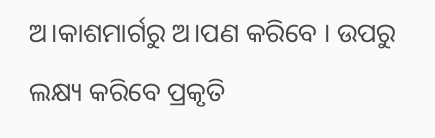ଅ।କାଶମାର୍ଗରୁ ଅ।ପଣ କରିବେ । ଉପରୁ ଲକ୍ଷ୍ୟ କରିବେ ପ୍ରକୃତି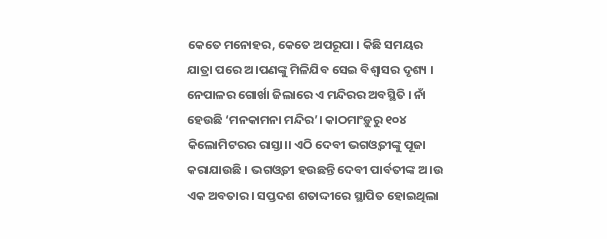କେତେ ମନୋହର, କେତେ ଅପରୂପା । କିଛି ସମୟର ଯାତ୍ରା ପରେ ଅ।ପଣଙ୍କୁ ମିଳିଯିବ ସେଇ ବିଶ୍ବାସର ଦୃଶ୍ୟ ।
ନେପାଳର ଗୋର୍ଖା ଜିଲାରେ ଏ ମନ୍ଦିରର ଅବସ୍ଥିତି । ନାଁ ହେଉଛି ‘ମନକାମନା ମନ୍ଦିର’। କାଠମାଂଡ଼ୁରୁ ୧୦୪ କିଲୋମିଟରର ରାସ୍ତା।। ଏଠି ଦେବୀ ଭଗଓ୍ବତୀଙ୍କୁ ପୂଜା କରାଯାଉଛି । ଭଗଓ୍ବତୀ ହଉଛନ୍ତି ଦେବୀ ପାର୍ବତୀଙ୍କ ଅ।ଉ ଏକ ଅବତାର । ସପ୍ତଦଶ ଶତାଦ୍ଦୀରେ ସ୍ଥାପିତ ହୋଇଥିଲା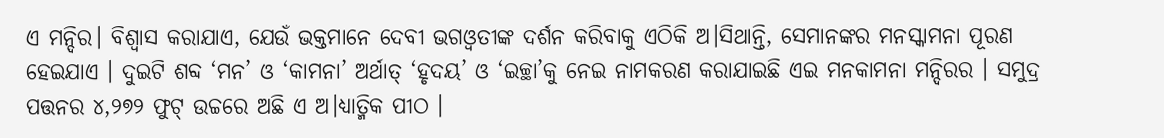ଏ ମନ୍ଦିର। ବିଶ୍ବାସ କରାଯାଏ, ଯେଉଁ ଭକ୍ତମାନେ ଦେବୀ ଭଗଓ୍ବତୀଙ୍କ ଦର୍ଶନ କରିବାକୁ ଏଠିକି ଅ।ସିଥାନ୍ତି, ସେମାନଙ୍କର ମନସ୍କାମନା ପୂରଣ ହେଇଯାଏ । ଦୁଇଟି ଶବ୍ଦ ‘ମନ’ ଓ ‘କାମନା’ ଅର୍ଥାତ୍ ‘ହୃଦୟ’ ଓ ‘ଇଚ୍ଛା’କୁ ନେଇ ନାମକରଣ କରାଯାଇଛି ଏଇ ମନକାମନା ମନ୍ଦିରର । ସମୁଦ୍ର ପତ୍ତନର ୪,୨୭୨ ଫୁଟ୍ ଉଚ୍ଚରେ ଅଛି ଏ ଅ।ଧ୍ୟାତ୍ମିକ ପୀଠ ।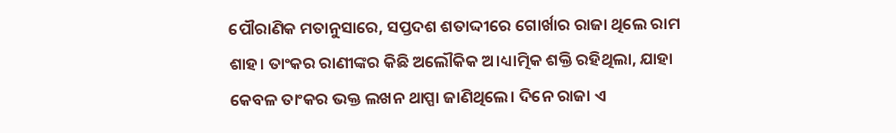ପୌରାଣିକ ମତାନୁସାରେ, ସପ୍ତଦଶ ଶତାଦ୍ଦୀରେ ଗୋର୍ଖାର ରାଜା ଥିଲେ ରାମ ଶାହ। ତାଂକର ରାଣୀଙ୍କର କିଛି ଅଲୌକିକ ଅ।ଧ୍ୟାତ୍ମିକ ଶକ୍ତି ରହିଥିଲା, ଯାହା କେବଳ ତାଂକର ଭକ୍ତ ଲଖନ ଥାପ୍ପା ଜାଣିଥିଲେ। ଦିନେ ରାଜା ଏ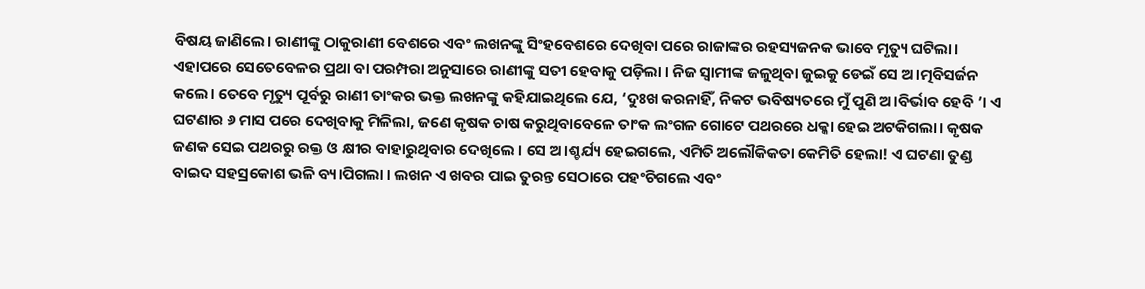ବିଷୟ ଜାଣିଲେ। ରାଣୀଙ୍କୁ ଠାକୁରାଣୀ ବେଶରେ ଏବଂ ଲଖନଙ୍କୁ ସିଂହବେଶରେ ଦେଖିବା ପରେ ରାଜାଙ୍କର ରହସ୍ୟଜନକ ଭାବେ ମୃତ୍ୟୁ ଘଟିଲା। ଏହାପରେ ସେତେବେଳର ପ୍ରଥା ବା ପରମ୍ପରା ଅନୁସାରେ ରାଣୀଙ୍କୁ ସତୀ ହେବାକୁ ପଡ଼ିଲା । ନିଜ ସ୍ବାମୀଙ୍କ ଜଳୁଥିବା ଜୁଇକୁ ଡେଇଁ ସେ ଅ।ତ୍ମବିସର୍ଜନ କଲେ। ତେବେ ମୃତ୍ୟୁ ପୂର୍ବରୁ ରାଣୀ ତାଂକର ଭକ୍ତ ଲଖନଙ୍କୁ କହିଯାଇଥିଲେ ଯେ, ‘ଦୁଃଖ କରନାହିଁ, ନିକଟ ଭବିଷ୍ୟତରେ ମୁଁ ପୁଣି ଅ।ବିର୍ଭାବ ହେବି ’। ଏ ଘଟଣାର ୬ ମାସ ପରେ ଦେଖିବାକୁ ମିଳିଲା, ଜଣେ କୃଷକ ଚାଷ କରୁଥିବାବେଳେ ତାଂକ ଲଂଗଳ ଗୋଟେ ପଥରରେ ଧକ୍କା ହେଇ ଅଟକିଗଲା। କୃଷକ ଜଣକ ସେଇ ପଥରରୁ ରକ୍ତ ଓ କ୍ଷୀର ବାହାରୁଥିବାର ଦେଖିଲେ । ସେ ଅ।ଶ୍ଚର୍ଯ୍ୟ ହେଇଗଲେ, ଏମିତି ଅଲୌକିକତା କେମିତି ହେଲା! ଏ ଘଟଣା ତୁଣ୍ଡ ବାଇଦ ସହସ୍ରକୋଶ ଭଳି ବ୍ୟ।ପିଗଲା । ଲଖନ ଏ ଖବର ପାଇ ତୁରନ୍ତ ସେଠାରେ ପହଂଚିଗଲେ ଏବଂ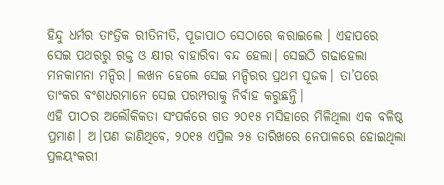ହିନ୍ଦୁ ଧର୍ମର ତାଂତ୍ରିକ ରୀତିନୀତି, ପୂଜାପାଠ ସେଠାରେ କରାଇଲେ । ଏହାପରେ ସେଇ ପଥରରୁ ରକ୍ତ ଓ କ୍ଷୀର ବାହାରିବା ବନ୍ଦ ହେଲା। ସେଇଠି ଗଢାହେଲା ମନକାମନା ମନ୍ଦିର। ଲଖନ ହେଲେ ସେଇ ମନ୍ଦିରର ପ୍ରଥମ ପୂଜକ। ତା’ପରେ ତାଂକର ବଂଶଧରମାନେ ସେଇ ପରମ୍ପରାକୁ ନିର୍ବାହ କରୁଛନ୍ତି।
ଏହି ପୀଠର ଅଲୌକିକତା ସଂପର୍କରେ ଗତ ୨୦୧୫ ମସିହାରେ ମିଳିଥିଲା ଏକ ବଳିଷ୍ଠ ପ୍ରମାଣ। ଅ।ପଣ ଜାଣିଥିବେ, ୨୦୧୫ ଏପ୍ରିଲ ୨୫ ତାରିଖରେ ନେପାଳରେ ହୋଇଥିଲା ପ୍ରଳୟଂକରୀ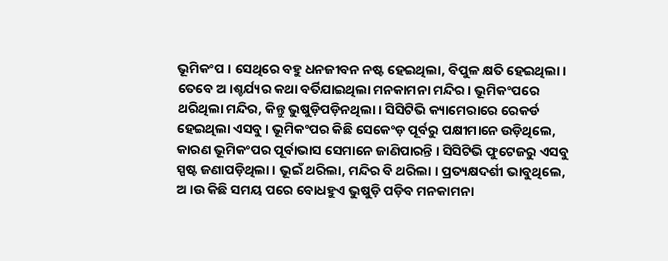ଭୂମିକଂପ । ସେଥିରେ ବହୁ ଧନଜୀବନ ନଷ୍ଟ ହେଇଥିଲା, ବିପୁଳ କ୍ଷତି ହେଇଥିଲା। ତେବେ ଅ।ଶ୍ଚର୍ଯ୍ୟର କଥା ବର୍ତିଯାଇଥିଲା ମନକାମନା ମନ୍ଦିର। ଭୂମିକଂପରେ ଥରିଥିଲା ମନ୍ଦିର, କିନ୍ତୁ ଭୁଷୁଡ଼ିପଡ଼ିନଥିଲା। ସିସିଟିଭି କ୍ୟାମେରାରେ ରେକର୍ଡ ହେଇଥିଲା ଏସବୁ । ଭୂମିକଂପର କିଛି ସେକେଂଡ଼ ପୂର୍ବରୁ ପକ୍ଷୀମାନେ ଉଡ଼ିଥିଲେ, କାରଣ ଭୂମିକଂପର ପୂର୍ବାଭାସ ସେମାନେ ଜାଣିପାରନ୍ତି । ସିସିଟିଭି ଫୁଟେଜରୁ ଏସବୁ ସ୍ପଷ୍ଟ ଜଣାପଡ଼ିଥିଲା । ଭୂଇଁ ଥରିଲା, ମନ୍ଦିର ବି ଥରିଲା । ପ୍ରତ୍ୟକ୍ଷଦର୍ଶୀ ଭାବୁଥିଲେ, ଅ।ଉ କିଛି ସମୟ ପରେ ବୋଧହୁଏ ଭୁଷୁଡ଼ି ପଡ଼ିବ ମନକାମନା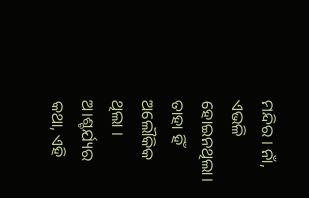ମନ୍ଦିର । ନାଁ, ଏଭଳି ହୋଇନଥିଲା। ତାହା ହିଁ ଅଲୌକିକ ଥିଲା । ଅ।ଶ୍ଚର୍ଯ୍ୟର କଥା, ଏହି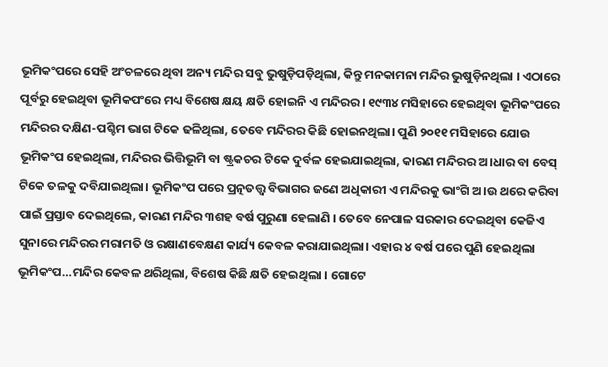ଭୂମିକଂପରେ ସେହି ଅଂଚଳରେ ଥିବା ଅନ୍ୟ ମନ୍ଦିର ସବୁ ଭୁଷୁଡ଼ିପଡ଼ିଥିଲା, କିନ୍ତୁ ମନକାମନା ମନ୍ଦିର ଭୁଷୁଡ଼ିନଥିଲା । ଏଠାରେ ପୂର୍ବରୁ ହେଇଥିବା ଭୂମିକପଂରେ ମଧ୍ୟ ବିଶେଷ କ୍ଷୟ କ୍ଷତି ହୋଇନି ଏ ମନ୍ଦିରର। ୧୯୩୪ ମସିହାରେ ହେଇଥିବା ଭୂମିକଂପରେ ମନ୍ଦିରର ଦକ୍ଷିଣ-ପଶ୍ଚିମ ଭାଗ ଟିକେ ଢଳିଥିଲା, ତେବେ ମନ୍ଦିରର କିଛି ହୋଇନଥିଲା। ପୁଣି ୨୦୧୧ ମସିହାରେ ଯୋଉ ଭୂମିକଂପ ହେଇଥିଲା, ମନ୍ଦିରର ଭିତ୍ତିଭୂମି ବା ଷ୍ଟ୍ରକଚର ଟିକେ ଦୁର୍ବଳ ହେଇଯାଇଥିଲା, କାରଣ ମନ୍ଦିରର ଅ।ଧାର ବା ବେସ୍ ଟିକେ ତଳକୁ ଦବିଯାଇଥିଲା। ଭୂମିକଂପ ପରେ ପ୍ରତ୍ନତତ୍ତ୍ବ ବିଭାଗର ଜଣେ ଅଧିକାରୀ ଏ ମନ୍ଦିରକୁ ଭାଂଗି ଅ।ଉ ଥରେ କରିବା ପାଇଁ ପ୍ରସ୍ତାବ ଦେଇଥିଲେ, କାରଣ ମନ୍ଦିର ୩ଶହ ବର୍ଷ ପୁରୁଣା ହେଲାଣି । ତେବେ ନେପାଳ ସରକାର ଦେଇଥିବା କେଜିଏ ସୁନାରେ ମନ୍ଦିରର ମରାମତି ଓ ରକ୍ଷାଣବେକ୍ଷଣ କାର୍ଯ୍ୟ କେବଳ କରାଯାଇଥିଲା। ଏହାର ୪ ବର୍ଷ ପରେ ପୁଣି ହେଇଥିଲା ଭୂମିକଂପ…ମନ୍ଦିର କେବଳ ଥରିଥିଲା, ବିଶେଷ କିଛି କ୍ଷତି ହେଇଥିଲା । ଗୋଟେ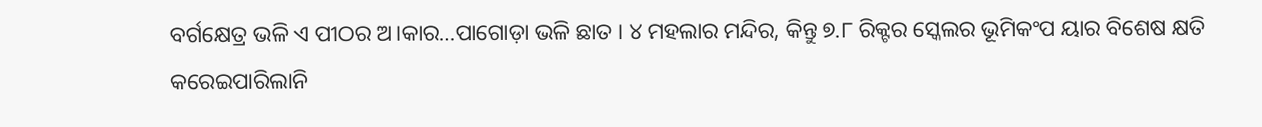ବର୍ଗକ୍ଷେତ୍ର ଭଳି ଏ ପୀଠର ଅ।କାର…ପାଗୋଡ଼ା ଭଳି ଛାତ । ୪ ମହଲାର ମନ୍ଦିର, କିନ୍ତୁ ୭.୮ ରିକ୍ଟର ସ୍କେଲର ଭୂମିକଂପ ୟାର ବିଶେଷ କ୍ଷତି କରେଇପାରିଲାନି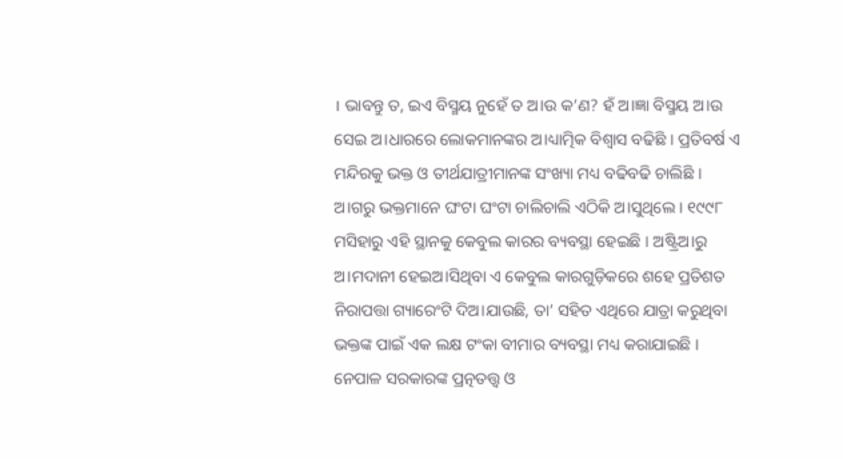। ଭାବନ୍ତୁ ତ, ଇଏ ବିସ୍ମୟ ନୁହେଁ ତ ଅ।ଉ କ’ଣ? ହଁ ଅ।ଜ୍ଞା ବିସ୍ମୟ ଅ।ଉ ସେଇ ଅ।ଧାରରେ ଲୋକମାନଙ୍କର ଅ।ଧ୍ୟାତ୍ମିକ ବିଶ୍ବାସ ବଢିଛି । ପ୍ରତିବର୍ଷ ଏ ମନ୍ଦିରକୁ ଭକ୍ତ ଓ ତୀର୍ଥଯାତ୍ରୀମାନଙ୍କ ସଂଖ୍ୟା ମଧ୍ୟ ବଢିବଢି ଚାଲିଛି । ଅ।ଗରୁ ଭକ୍ତମାନେ ଘଂଟା ଘଂଟା ଚାଲିଚାଲି ଏଠିକି ଅ।ସୁଥିଲେ । ୧୯୯୮ ମସିହାରୁ ଏହି ସ୍ଥାନକୁ କେବୁଲ କାରର ବ୍ୟବସ୍ଥା ହେଇଛି । ଅଷ୍ଟ୍ରିଅ।ରୁ ଅ।ମଦାନୀ ହେଇଅ।ସିଥିବା ଏ କେବୁଲ କାରଗୁଡ଼ିକରେ ଶହେ ପ୍ରତିଶତ ନିରାପତ୍ତା ଗ୍ୟାରେଂଟି ଦିଅ।ଯାଉଛି, ତା’ ସହିତ ଏଥିରେ ଯାତ୍ରା କରୁଥିବା ଭକ୍ତଙ୍କ ପାଇଁ ଏକ ଲକ୍ଷ ଟଂକା ବୀମାର ବ୍ୟବସ୍ଥା ମଧ୍ୟ କରାଯାଇଛି । ନେପାଳ ସରକାରଙ୍କ ପ୍ରତ୍ନତତ୍ତ୍ବ ଓ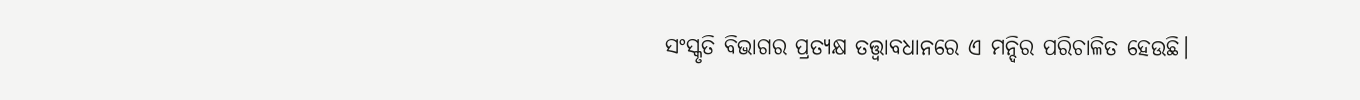ସଂସ୍କୃତି ବିଭାଗର ପ୍ରତ୍ୟକ୍ଷ ତତ୍ତ୍ବାବଧାନରେ ଏ ମନ୍ଦିର ପରିଚାଳିତ ହେଉଛି।